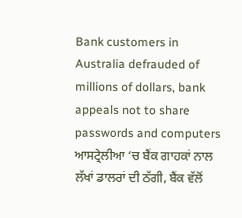Bank customers in Australia defrauded of millions of dollars, bank appeals not to share passwords and computers
ਆਸਟ੍ਰੇਲੀਆ ‘ਚ ਬੈਂਕ ਗਾਹਕਾਂ ਨਾਲ ਲੱਖਾਂ ਡਾਲਰਾਂ ਦੀ ਠੱਗੀ, ਬੈਂਕ ਵੱਲੋਂ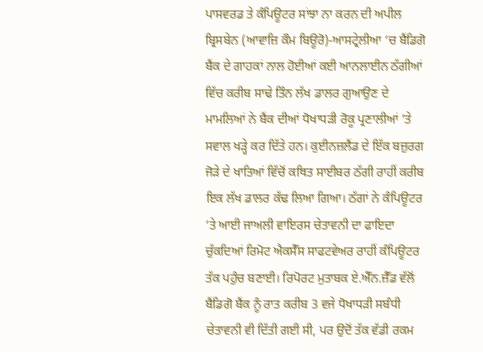ਪਾਸਵਰਡ ਤੇ ਕੰਪਿਊਟਰ ਸਾਂਝਾ ਨਾ ਕਰਨ ਦੀ ਅਪੀਲ
ਬ੍ਰਿਸਬੇਨ (ਆਵਾਜ਼ਿ ਕੌਮ ਬਿਊਰੋ)-ਆਸਟ੍ਰੇਲੀਆ ‘ਚ ਬੈਂਡਿਗੋ ਬੈਂਕ ਦੇ ਗਾਹਕਾਂ ਨਾਲ ਹੋਈਆਂ ਕਈ ਆਨਲਾਈਨ ਠੱਗੀਆਂ ਵਿੱਚ ਕਰੀਬ ਸਾਢੇ ਤਿੰਨ ਲੱਖ ਡਾਲਰ ਗੁਆਉਣ ਦੇ ਮਾਮਲਿਆਂ ਨੇ ਬੈਂਕ ਦੀਆਂ ਧੋਖਾਧੜੀ ਰੋਕੂ ਪ੍ਰਣਾਲੀਆਂ ’ਤੇ ਸਵਾਲ ਖੜ੍ਹੇ ਕਰ ਦਿੱਤੇ ਹਨ। ਕੁਈਨਜ਼ਲੈਂਡ ਦੇ ਇੱਕ ਬਜ਼ੁਰਗ ਜੋੜੇ ਦੇ ਖਾਤਿਆਂ ਵਿੱਚੋਂ ਕਥਿਤ ਸਾਈਬਰ ਠੱਗੀ ਰਾਹੀਂ ਕਰੀਬ ਇਕ ਲੱਖ ਡਾਲਰ ਕੱਢ ਲਿਆ ਗਿਆ। ਠੱਗਾਂ ਨੇ ਕੰਪਿਊਟਰ ’ਤੇ ਆਈ ਜਾਅਲੀ ਵਾਇਰਸ ਚੇਤਾਵਨੀ ਦਾ ਫਾਇਦਾ ਚੁੱਕਦਿਆਂ ਰਿਮੋਟ ਐਕਸੈੱਸ ਸਾਫਟਵੇਅਰ ਰਾਹੀਂ ਕੰਪਿਊਟਰ ਤੱਕ ਪਹੁੰਚ ਬਣਾਈ। ਰਿਪੋਰਟ ਮੁਤਾਬਕ ਏ.ਐੱਨ.ਜ਼ੈੱਡ ਵੱਲੋਂ ਬੈਂਡਿਗੋ ਬੈਂਕ ਨੂੰ ਰਾਤ ਕਰੀਬ 3 ਵਜੇ ਧੋਖਾਧੜੀ ਸਬੰਧੀ ਚੇਤਾਵਨੀ ਵੀ ਦਿੱਤੀ ਗਈ ਸੀ, ਪਰ ਉਦੋਂ ਤੱਕ ਵੱਡੀ ਰਕਮ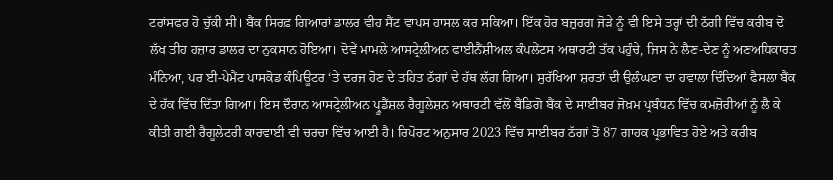ਟਰਾਂਸਫਰ ਹੋ ਚੁੱਕੀ ਸੀ। ਬੈਂਕ ਸਿਰਫ਼ ਗਿਆਰਾਂ ਡਾਲਰ ਵੀਹ ਸੈਂਟ ਵਾਪਸ ਹਾਸਲ ਕਰ ਸਕਿਆ। ਇੱਕ ਹੋਰ ਬਜ਼ੁਰਗ ਜੋੜੇ ਨੂੰ ਵੀ ਇਸੇ ਤਰ੍ਹਾਂ ਦੀ ਠੱਗੀ ਵਿੱਚ ਕਰੀਬ ਦੋ ਲੱਖ ਤੀਹ ਹਜ਼ਾਰ ਡਾਲਰ ਦਾ ਨੁਕਸਾਨ ਹੋਇਆ। ਦੋਵੇਂ ਮਾਮਲੇ ਆਸਟ੍ਰੇਲੀਅਨ ਫਾਈਨੈਂਸ਼ੀਅਲ ਕੰਪਲੇਂਟਸ ਅਥਾਰਟੀ ਤੱਕ ਪਹੁੰਚੇ, ਜਿਸ ਨੇ ਲੈਣ-ਦੇਣ ਨੂੰ ਅਣਅਧਿਕਾਰਤ ਮੰਨਿਆ, ਪਰ ਈ-ਪੇਮੈਂਟ ਪਾਸਕੋਡ ਕੰਪਿਊਟਰ ‘ਤੇ ਦਰਜ ਹੋਣ ਦੇ ਤਹਿਤ ਠੱਗਾਂ ਦੇ ਹੱਥ ਲੱਗ ਗਿਆ। ਸੁਰੱਖਿਆ ਸ਼ਰਤਾਂ ਦੀ ਉਲੰਘਣਾ ਦਾ ਹਵਾਲਾ ਦਿੰਦਿਆਂ ਫੈਸਲਾ ਬੈਂਕ ਦੇ ਹੱਕ ਵਿੱਚ ਦਿੱਤਾ ਗਿਆ। ਇਸ ਦੌਰਾਨ ਆਸਟ੍ਰੇਲੀਅਨ ਪ੍ਰੂਡੈਂਸ਼ਲ ਰੈਗੂਲੇਸ਼ਨ ਅਥਾਰਟੀ ਵੱਲੋਂ ਬੈਂਡਿਗੋ ਬੈਂਕ ਦੇ ਸਾਈਬਰ ਜੋਖ਼ਮ ਪ੍ਰਬੰਧਨ ਵਿੱਚ ਕਮਜ਼ੋਰੀਆਂ ਨੂੰ ਲੈ ਕੇ ਕੀਤੀ ਗਈ ਰੈਗੂਲੇਟਰੀ ਕਾਰਵਾਈ ਵੀ ਚਰਚਾ ਵਿੱਚ ਆਈ ਹੈ। ਰਿਪੋਰਟ ਅਨੁਸਾਰ 2023 ਵਿੱਚ ਸਾਈਬਰ ਠੱਗਾਂ ਤੋਂ 87 ਗਾਹਕ ਪ੍ਰਭਾਵਿਤ ਹੋਏ ਅਤੇ ਕਰੀਬ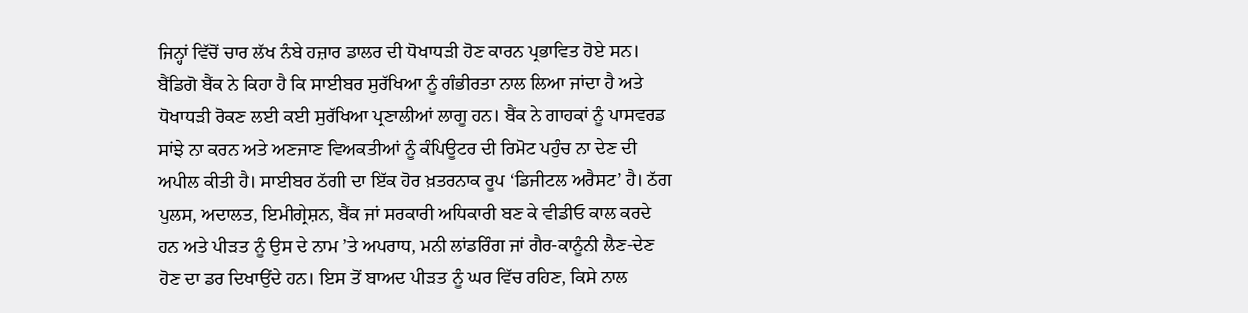ਜਿਨ੍ਹਾਂ ਵਿੱਚੋਂ ਚਾਰ ਲੱਖ ਨੰਬੇ ਹਜ਼ਾਰ ਡਾਲਰ ਦੀ ਧੋਖਾਧੜੀ ਹੋਣ ਕਾਰਨ ਪ੍ਰਭਾਵਿਤ ਹੋਏ ਸਨ। ਬੈਂਡਿਗੋ ਬੈਂਕ ਨੇ ਕਿਹਾ ਹੈ ਕਿ ਸਾਈਬਰ ਸੁਰੱਖਿਆ ਨੂੰ ਗੰਭੀਰਤਾ ਨਾਲ ਲਿਆ ਜਾਂਦਾ ਹੈ ਅਤੇ ਧੋਖਾਧੜੀ ਰੋਕਣ ਲਈ ਕਈ ਸੁਰੱਖਿਆ ਪ੍ਰਣਾਲੀਆਂ ਲਾਗੂ ਹਨ। ਬੈਂਕ ਨੇ ਗਾਹਕਾਂ ਨੂੰ ਪਾਸਵਰਡ ਸਾਂਝੇ ਨਾ ਕਰਨ ਅਤੇ ਅਣਜਾਣ ਵਿਅਕਤੀਆਂ ਨੂੰ ਕੰਪਿਊਟਰ ਦੀ ਰਿਮੋਟ ਪਹੁੰਚ ਨਾ ਦੇਣ ਦੀ ਅਪੀਲ ਕੀਤੀ ਹੈ। ਸਾਈਬਰ ਠੱਗੀ ਦਾ ਇੱਕ ਹੋਰ ਖ਼ਤਰਨਾਕ ਰੂਪ ‘ਡਿਜੀਟਲ ਅਰੈਸਟ’ ਹੈ। ਠੱਗ ਪੁਲਸ, ਅਦਾਲਤ, ਇਮੀਗ੍ਰੇਸ਼ਨ, ਬੈਂਕ ਜਾਂ ਸਰਕਾਰੀ ਅਧਿਕਾਰੀ ਬਣ ਕੇ ਵੀਡੀਓ ਕਾਲ ਕਰਦੇ ਹਨ ਅਤੇ ਪੀੜਤ ਨੂੰ ਉਸ ਦੇ ਨਾਮ ’ਤੇ ਅਪਰਾਧ, ਮਨੀ ਲਾਂਡਰਿੰਗ ਜਾਂ ਗੈਰ-ਕਾਨੂੰਨੀ ਲੈਣ-ਦੇਣ ਹੋਣ ਦਾ ਡਰ ਦਿਖਾਉਂਦੇ ਹਨ। ਇਸ ਤੋਂ ਬਾਅਦ ਪੀੜਤ ਨੂੰ ਘਰ ਵਿੱਚ ਰਹਿਣ, ਕਿਸੇ ਨਾਲ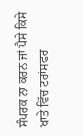ਸੰਪਰਕ ਨਾ ਕਰਨ ਜਾਂ ਪੈਸੇ ਕਿਸੇ ਖਾਤੇ ਵਿੱਚ ਟਰਾਂਸਫਰ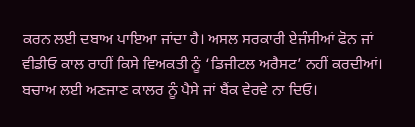ਕਰਨ ਲਈ ਦਬਾਅ ਪਾਇਆ ਜਾਂਦਾ ਹੈ। ਅਸਲ ਸਰਕਾਰੀ ਏਜੰਸੀਆਂ ਫੋਨ ਜਾਂ ਵੀਡੀਓ ਕਾਲ ਰਾਹੀਂ ਕਿਸੇ ਵਿਅਕਤੀ ਨੂੰ ‘ਡਿਜੀਟਲ ਅਰੈਸਟ’ ਨਹੀਂ ਕਰਦੀਆਂ। ਬਚਾਅ ਲਈ ਅਣਜਾਣ ਕਾਲਰ ਨੂੰ ਪੈਸੇ ਜਾਂ ਬੈਂਕ ਵੇਰਵੇ ਨਾ ਦਿਓ।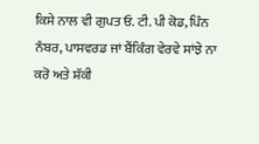ਕਿਸੇ ਨਾਲ ਵੀ ਗੁਪਤ ਓ. ਟੀ. ਪੀ ਕੋਡ, ਪਿੰਨ ਨੰਬਰ, ਪਾਸਵਰਡ ਜਾਂ ਬੈਂਕਿੰਗ ਵੇਰਵੇ ਸਾਂਝੇ ਨਾ ਕਰੋ ਅਤੇ ਸ਼ੱਕੀ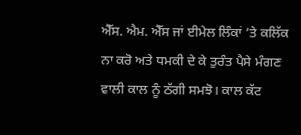ਐੱਸ. ਐਮ. ਐੱਸ ਜਾਂ ਈਮੇਲ ਲਿੰਕਾਂ ’ਤੇ ਕਲਿੱਕ ਨਾ ਕਰੋ ਅਤੇ ਧਮਕੀ ਦੇ ਕੇ ਤੁਰੰਤ ਪੈਸੇ ਮੰਗਣ ਵਾਲੀ ਕਾਲ ਨੂੰ ਠੱਗੀ ਸਮਝੋ। ਕਾਲ ਕੱਟ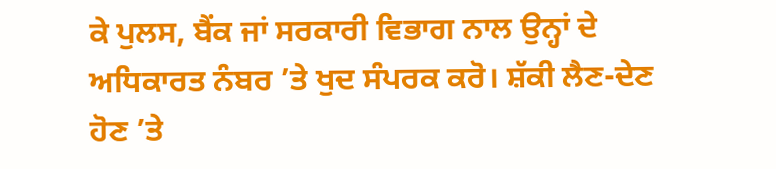ਕੇ ਪੁਲਸ, ਬੈਂਕ ਜਾਂ ਸਰਕਾਰੀ ਵਿਭਾਗ ਨਾਲ ਉਨ੍ਹਾਂ ਦੇ ਅਧਿਕਾਰਤ ਨੰਬਰ ’ਤੇ ਖੁਦ ਸੰਪਰਕ ਕਰੋ। ਸ਼ੱਕੀ ਲੈਣ-ਦੇਣ ਹੋਣ ’ਤੇ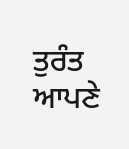ਤੁਰੰਤ ਆਪਣੇ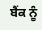ਬੈਂਕ ਨੂੰ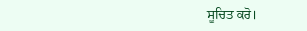ਸੂਚਿਤ ਕਰੋ।